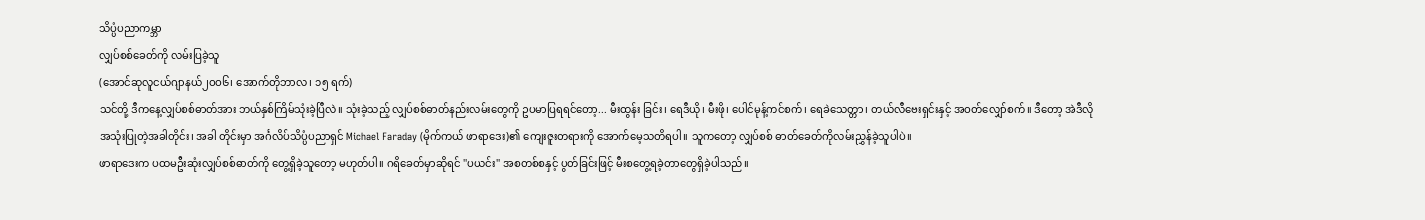သိပ္ပံပညာကမ္ဘာ
လျှပ်စစ်ခေတ်ကို လမ်းပြခဲ့သူ
(အောင်ဆုလူငယ်ဂျာနယ်၂ဝဝ၆၊ အောက်တိုဘာလ၊ ၁၅ ရက်)
သင်တို့ ဒီကနေ့လျှပ်စစ်ဓာတ်အား ဘယ်နှစ်ကြိမ်သုံးခဲ့ပြီလဲ။ သုံးခဲ့သည့် လျှပ်စစ်ဓာတ်နည်းလမ်းတွေကို ဥပမာပြရရင်တော့... မီးထွန်း ခြင်း၊ ရေဒီယို၊ မီးဖို၊ ပေါင်မုန့်ကင်စက်၊ ရေခဲသေတ္တာ၊ တယ်လီဗေးရှင်းနှင့် အဝတ်လျှော်စက်။ ဒီတော့ အဲဒီလိုအသုံးပြုတဲ့အခါတိုင်း၊ အခါ တိုင်းမှာ အင်္ဂလိပ်သိပ္ပံပညာရှင် Michael Faraday (မိုက်ကယ် ဖာရာဒေး)၏ ကျေးဇူးတရားကို အောက်မေ့သတိရပါ။ သူကတော့ လျှပ်စစ် ဓာတ်ခေတ်ကိုလမ်းညွှန်ခဲ့သူပါပဲ။
ဖာရာဒေးက ပထမဦးဆုံးလျှပ်စစ်ဓာတ်ကို တွေ့ရှိခဲ့သူတော့ မဟုတ်ပါ။ ဂရိခေတ်မှာဆိုရင် ''ပယင်း'' အစတစ်စနှင့် ပွတ်ခြင်းဖြင့် မီးစတွေ့ရခဲ့တာတွေရှိခဲ့ပါသည်။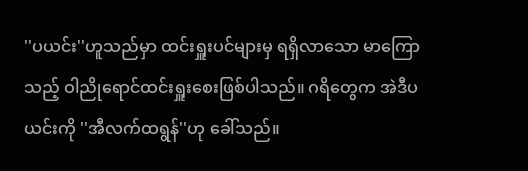''ပယင်း''ဟူသည်မှာ ထင်းရှူးပင်များမှ ရရှိလာသော မာကြောသည့် ဝါညိုရောင်ထင်းရှူးစေးဖြစ်ပါသည်။ ဂရိတွေက အဲဒီပယင်းကို ''အီလက်ထရွန်''ဟု ခေါ်သည်။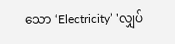သော ‘Electricity’ 'လျှပ်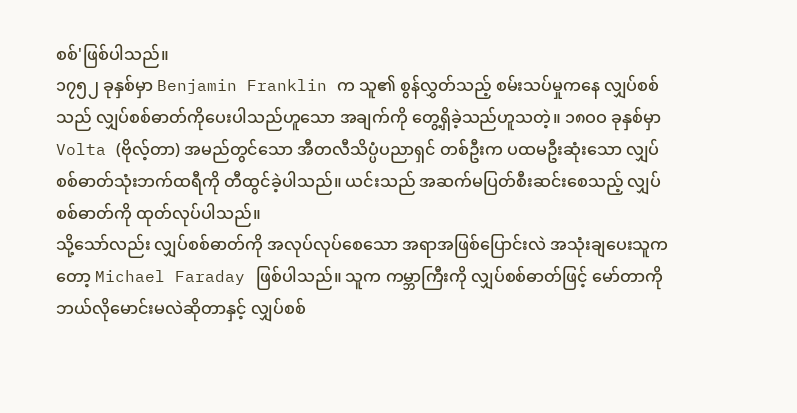စစ်'ဖြစ်ပါသည်။
၁၇၅၂ ခုနှစ်မှာ Benjamin Franklin က သူ၏ စွန်လွှတ်သည့် စမ်းသပ်မှုကနေ လျှပ်စစ်သည် လျှပ်စစ်ဓာတ်ကိုပေးပါသည်ဟူသော အချက်ကို တွေ့ရှိခဲ့သည်ဟူသတဲ့။ ၁၈ဝဝ ခုနှစ်မှာ Volta (ဗိုလ့်တာ) အမည်တွင်သော အီတလီသိပ္ပံပညာရှင် တစ်ဦးက ပထမဦးဆုံးသော လျှပ်စစ်ဓာတ်သုံးဘက်ထရီကို တီထွင်ခဲ့ပါသည်။ ယင်းသည် အဆက်မပြတ်စီးဆင်းစေသည့် လျှပ်စစ်ဓာတ်ကို ထုတ်လုပ်ပါသည်။
သို့သော်လည်း လျှပ်စစ်ဓာတ်ကို အလုပ်လုပ်စေသော အရာအဖြစ်ပြောင်းလဲ အသုံးချပေးသူကတော့ Michael Faraday ဖြစ်ပါသည်။ သူက ကမ္ဘာကြီးကို လျှပ်စစ်ဓာတ်ဖြင့် မော်တာကိုဘယ်လိုမောင်းမလဲဆိုတာနှင့် လျှပ်စစ်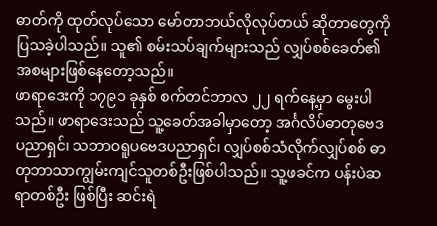ဓာတ်ကို ထုတ်လုပ်သော မော်တာဘယ်လိုလုပ်တယ် ဆိုတာတွေကို ပြသခဲ့ပါသည်။ သူ၏ စမ်းသပ်ချက်များသည် လျှပ်စစ်ခေတ်၏ အစများဖြစ်နေတော့သည်။
ဖာရာဒေးကို ၁၇၉၁ ခုနှစ် စက်တင်ဘာလ ၂၂ ရက်နေ့မှာ မွေးပါသည်။ ဖာရာဒေးသည် သူ့ခေတ်အခါမှာတော့ အင်္ဂလိပ်ဓာတုဗေဒ ပညာရှင်၊ သဘာဝရူပဗေဒပညာရှင်၊ လျှပ်စစ်သံလိုက်လျှပ်စစ် ဓာတုဘာသာကျွမ်းကျင်သူတစ်ဦးဖြစ်ပါသည်။ သူ့ဖခင်က ပန်းပဲဆရာတစ်ဦး ဖြစ်ပြီး ဆင်းရဲ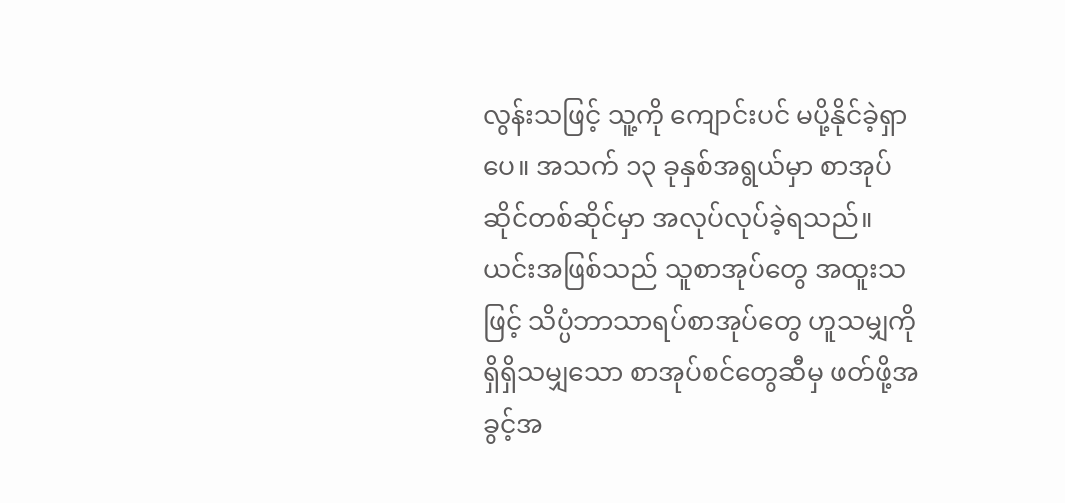လွန်းသဖြင့် သူ့ကို ကျောင်းပင် မပို့နိုင်ခဲ့ရှာပေ။ အသက် ၁၃ ခုနှစ်အရွယ်မှာ စာအုပ်ဆိုင်တစ်ဆိုင်မှာ အလုပ်လုပ်ခဲ့ရသည်။ ယင်းအဖြစ်သည် သူစာအုပ်တွေ အထူးသဖြင့် သိပ္ပံဘာသာရပ်စာအုပ်တွေ ဟူသမျှကို ရှိရှိသမျှသော စာအုပ်စင်တွေဆီမှ ဖတ်ဖို့အခွင့်အ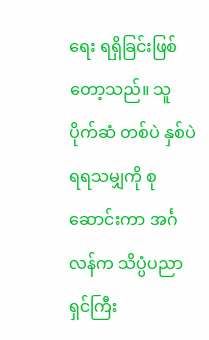ရေး ရရှိခြင်းဖြစ်တော့သည်။ သူပိုက်ဆံ တစ်ပဲ နှစ်ပဲရရသမျှကို စုဆောင်းကာ အင်္ဂလန်က သိပ္ပံပညာရှင်ကြီး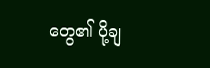တွေ၏ ပို့ချ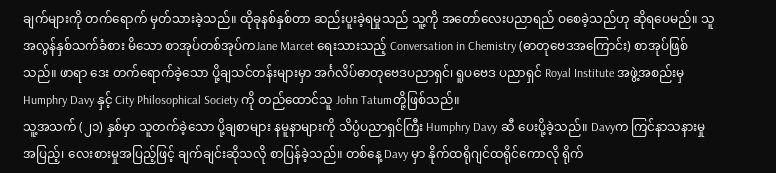ချက်များကို တက်ရောက် မှတ်သားခဲ့သည်။ ထိုခုနစ်နှစ်တာ ဆည်းပူးခဲ့ရမှုသည် သူ့ကို အတော်လေးပညာရည် ဝစေခဲ့သည်ဟု ဆိုရပေမည်။ သူအလွန်နှစ်သက်ခံစား မိသော စာအုပ်တစ်အုပ်ကJane Marcet ရေးသားသည့် Conversation in Chemistry (ဓာတုဗေဒအကြောင်း) စာအုပ်ဖြစ်သည်။ ဖာရာ ဒေး တက်ရောက်ခဲ့သော ပို့ချသင်တန်းများမှာ အင်္ဂလိပ်ဓာတုဗေဒပညာရှင်၊ ရူပဗေဒ ပညာရှင် Royal Institute အဖွဲ့အစည်းမှ Humphry Davy နှင့် City Philosophical Society ကို တည်ထောင်သူ John Tatumတို့ဖြစ်သည်။
သူ့အသက် (၂၁) နှစ်မှာ သူတက်ခဲ့သော ပို့ချစာများ နမူနာများကို သိပ္ပံပညာရှင်ကြီး Humphry Davy ဆီ ပေးပို့ခဲ့သည်။ Davyက ကြင်နာသနားမှုအပြည့်၊ လေးစားမှုအပြည့်ဖြင့် ချက်ချင်းဆိုသလို စာပြန်ခဲ့သည်။ တစ်နေ့ Davy မှာ နိုက်ထရိုဂျင်ထရိုင်ကောလို ရိုက်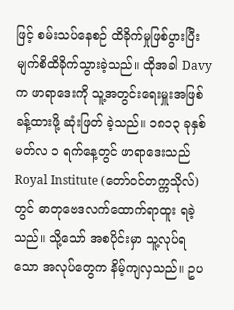ဖြင့် စမ်းသပ်နေစဉ် ထိခိုက်မှုဖြစ်ပွားပြီး မျက်စိထိခိုက်သွားခဲ့သည်။ ထိုအခါ Davy က ဖာရာဒေးကို သူ့အတွင်းရေးမှူးအဖြစ် ခန့်ထားဖို့ ဆုံးဖြတ် ခဲ့သည်။ ၁၈၁၃ ခုနှစ် မတ်လ ၁ ရက်နေ့တွင် ဖာရာဒေးသည် Royal Institute (တော်ဝင်တက္ကသိုလ်) တွင် ဓာတုဗေဒလက်ထောက်ရာထူး ရခဲ့သည်။ သို့သော် အစပိုင်းမှာ သူ့လုပ်ရသော အလုပ်တွေက နိမ့်ကျလှသည်။ ဥပ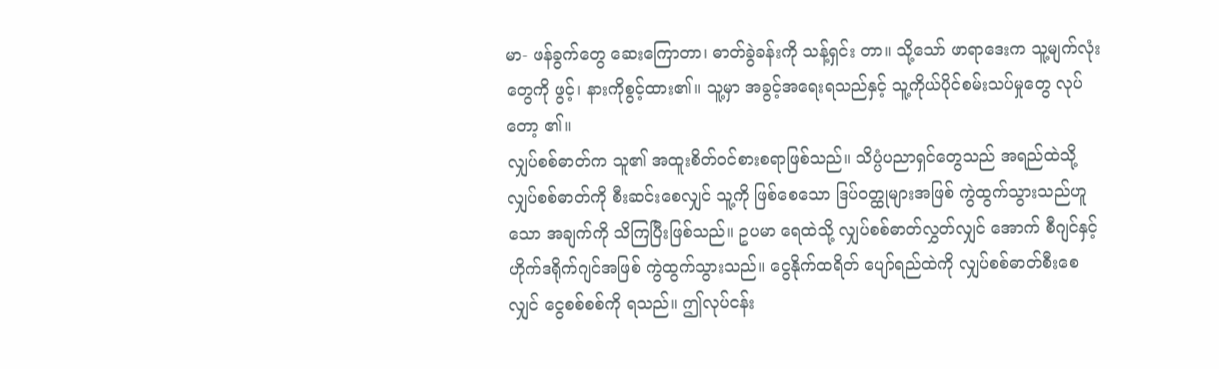မာ- ဖန်ခွက်တွေ ဆေးကြောတာ၊ ဓာတ်ခွဲခန်းကို သန့်ရှင်း တာ။ သို့သော် ဖာရာဒေးက သူ့မျက်လုံးတွေကို ဖွင့်၊ နားကိုစွင့်ထား၏။ သူ့မှာ အခွင့်အရေးရသည်နှင့် သူ့ကိုယ်ပိုင်စမ်းသပ်မှုတွေ လုပ်တော့ ၏။
လျှပ်စစ်ဓာတ်က သူ၏ အထူးစိတ်ဝင်စားစရာဖြစ်သည်။ သိပ္ပံပညာရှင်တွေသည် အရည်ထဲသို့ လျှပ်စစ်ဓာတ်ကို စီးဆင်းစေလျှင် သူ့ကို ဖြစ်စေသော ဒြပ်ဝတ္ထုများအဖြစ် ကွဲထွက်သွားသည်ဟူသော အချက်ကို သိကြပြီးဖြစ်သည်။ ဥပမာ ရေထဲသို့ လျှပ်စစ်ဓာတ်လွှတ်လျှင် အောက် စီဂျင်နှင့် ဟိုက်ဒရိုက်ဂျင်အဖြစ် ကွဲထွက်သွားသည်။ ငွေနိုက်ထရိတ် ပျော်ရည်ထဲကို လျှပ်စစ်ဓာတ်စီးစေလျှင် ငွေစစ်စစ်ကို ရသည်။ ဤလုပ်ငန်း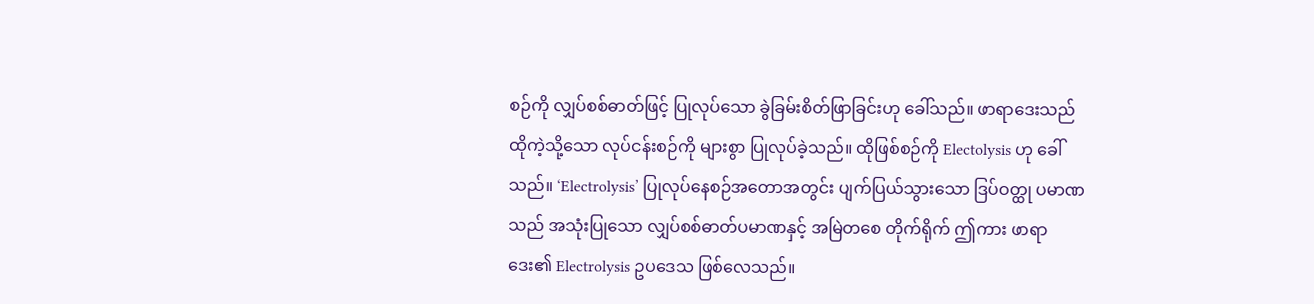စဉ်ကို လျှပ်စစ်ဓာတ်ဖြင့် ပြုလုပ်သော ခွဲခြမ်းစိတ်ဖြာခြင်းဟု ခေါ်သည်။ ဖာရာဒေးသည် ထိုကဲ့သို့သော လုပ်ငန်းစဉ်ကို များစွာ ပြုလုပ်ခဲ့သည်။ ထိုဖြစ်စဉ်ကို Electolysis ဟု ခေါ်သည်။ ‘Electrolysis’ ပြုလုပ်နေစဉ်အတောအတွင်း ပျက်ပြယ်သွားသော ဒြပ်ဝတ္ထု ပမာဏသည် အသုံးပြုသော လျှပ်စစ်ဓာတ်ပမာဏနှင့် အမြဲတစေ တိုက်ရိုက် ဤကား ဖာရာဒေး၏ Electrolysis ဥပဒေသ ဖြစ်လေသည်။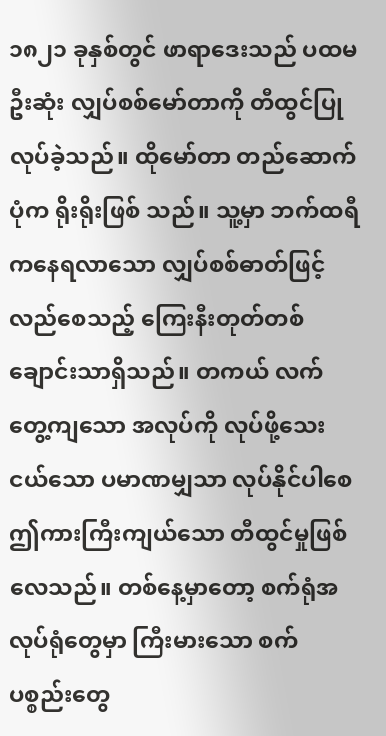၁၈၂၁ ခုနှစ်တွင် ဖာရာဒေးသည် ပထမဦးဆုံး လျှပ်စစ်မော်တာကို တီထွင်ပြုလုပ်ခဲ့သည်။ ထိုမော်တာ တည်ဆောက်ပုံက ရိုးရိုးဖြစ် သည်။ သူ့မှာ ဘက်ထရီကနေရလာသော လျှပ်စစ်ဓာတ်ဖြင့် လည်စေသည့် ကြေးနီးတုတ်တစ်ချောင်းသာရှိသည်။ တကယ် လက်တွေ့ကျသော အလုပ်ကို လုပ်ဖို့သေးငယ်သော ပမာဏမျှသာ လုပ်နိုင်ပါစေ ဤကားကြီးကျယ်သော တီထွင်မှုဖြစ်လေသည်။ တစ်နေ့မှာတော့ စက်ရုံအလုပ်ရုံတွေမှာ ကြီးမားသော စက်ပစ္စည်းတွေ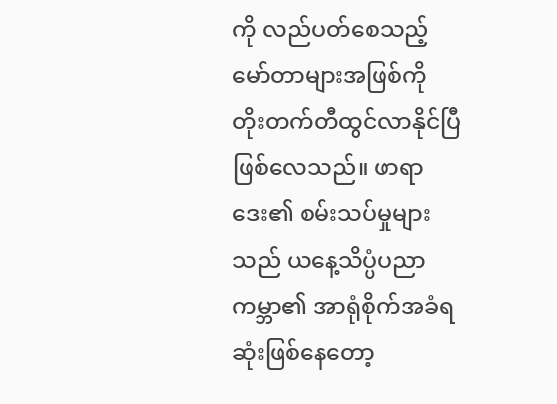ကို လည်ပတ်စေသည့် မော်တာများအဖြစ်ကို တိုးတက်တီထွင်လာနိုင်ပြီ ဖြစ်လေသည်။ ဖာရာဒေး၏ စမ်းသပ်မှုများသည် ယနေ့သိပ္ပံပညာကမ္ဘာ၏ အာရုံစိုက်အခံရဆုံးဖြစ်နေတော့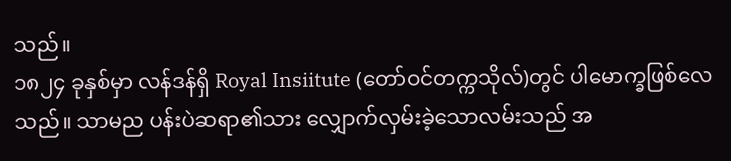သည်။
၁၈၂၄ ခုနှစ်မှာ လန်ဒန်ရှိ Royal Insiitute (တော်ဝင်တက္ကသိုလ်)တွင် ပါမောက္ခဖြစ်လေသည်။ သာမည ပန်းပဲဆရာ၏သား လျှောက်လှမ်းခဲ့သောလမ်းသည် အ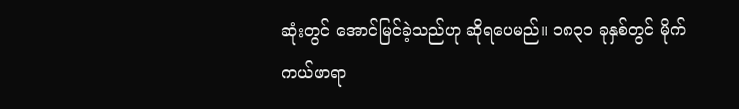ဆုံးတွင် အောင်မြင်ခဲ့သည်ဟု ဆိုရပေမည်။ ၁၈၃၁ ခုနှစ်တွင် မိုက်ကယ်ဖာရာ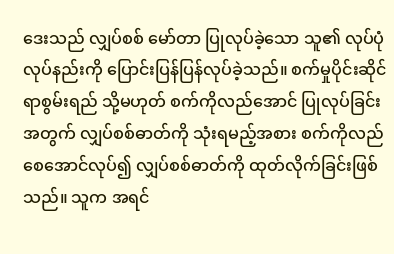ဒေးသည် လျှပ်စစ် မော်တာ ပြုလုပ်ခဲ့သော သူ၏ လုပ်ပုံလုပ်နည်းကို ပြောင်းပြန်ပြန်လုပ်ခဲ့သည်။ စက်မှုပိုင်းဆိုင်ရာစွမ်းရည် သို့မဟုတ် စက်ကိုလည်အောင် ပြုလုပ်ခြင်း အတွက် လျှပ်စစ်ဓာတ်ကို သုံးရမည့်အစား စက်ကိုလည်စေအောင်လုပ်၍ လျှပ်စစ်ဓာတ်ကို ထုတ်လိုက်ခြင်းဖြစ်သည်။ သူက အရင်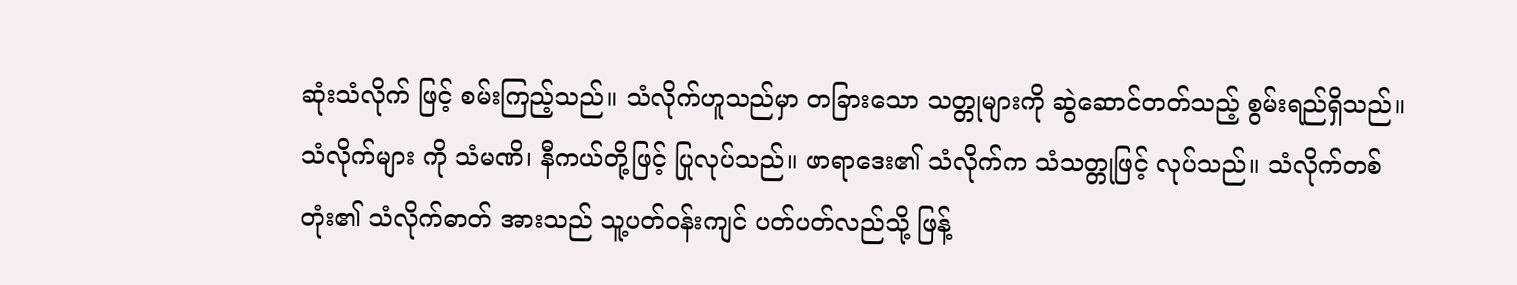ဆုံးသံလိုက် ဖြင့် စမ်းကြည့်သည်။ သံလိုက်ဟူသည်မှာ တခြားသော သတ္တုများကို ဆွဲဆောင်တတ်သည့် စွမ်းရည်ရှိသည်။ သံလိုက်များ ကို သံမဏိ၊ နီကယ်တို့ဖြင့် ပြုလုပ်သည်။ ဖာရာဒေး၏ သံလိုက်က သံသတ္တုဖြင့် လုပ်သည်။ သံလိုက်တစ်တုံး၏ သံလိုက်ဓာတ် အားသည် သူ့ပတ်ဝန်းကျင် ပတ်ပတ်လည်သို့ ဖြန့်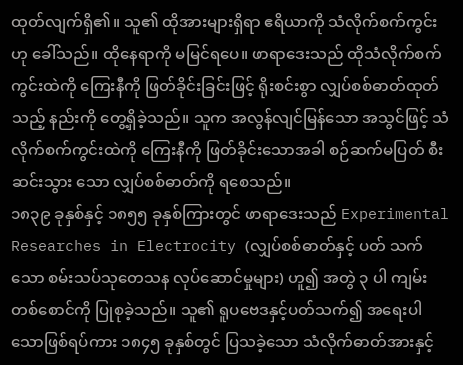ထုတ်လျက်ရှိ၏။ သူ၏ ထိုအားများရှိရာ ဧရိယာကို သံလိုက်စက်ကွင်းဟု ခေါ်သည်။ ထိုနေရာကို မမြင်ရပေ။ ဖာရာဒေးသည် ထိုသံလိုက်စက်ကွင်းထဲကို ကြေးနီကို ဖြတ်ခိုင်းခြင်းဖြင့် ရိုးစင်းစွာ လျှပ်စစ်ဓာတ်ထုတ်သည့် နည်းကို တွေ့ရှိခဲ့သည်။ သူက အလွန်လျင်မြန်သော အသွင်ဖြင့် သံလိုက်စက်ကွင်းထဲကို ကြေးနီကို ဖြတ်ခိုင်းသောအခါ စဉ်ဆက်မပြတ် စီးဆင်းသွား သော လျှပ်စစ်ဓာတ်ကို ရစေသည်။
၁၈၃၉ ခုနှစ်နှင့် ၁၈၅၅ ခုနှစ်ကြားတွင် ဖာရာဒေးသည် Experimental Researches in Electrocity (လျှပ်စစ်ဓာတ်နှင့် ပတ် သက်သော စမ်းသပ်သုတေသန လုပ်ဆောင်မှုများ) ဟူ၍ အတွဲ ၃ ပါ ကျမ်း တစ်စောင်ကို ပြုစုခဲ့သည်။ သူ၏ ရူပဗေဒနှင့်ပတ်သက်၍ အရေးပါသောဖြစ်ရပ်ကား ၁၈၄၅ ခုနှစ်တွင် ပြသခဲ့သော သံလိုက်ဓာတ်အားနှင့်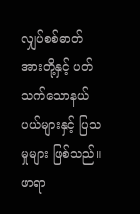လျှပ်စစ်ဓာတ်အားတို့နှင့် ပတ်သက်သောနယ်ပယ်များနှင့် ပြသမှုများ ဖြစ်သည်။ ဖာရာ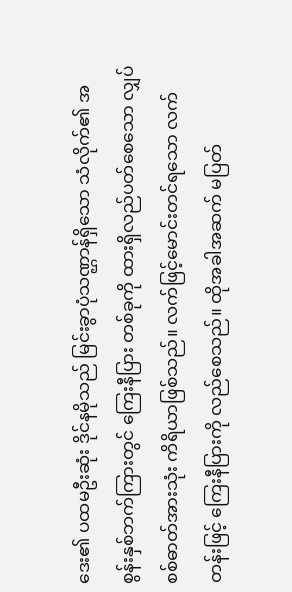ဒေး၏ ပထမဦးဆုံး ဒိုင်နမိုသည် မြင်းခွာပုံသဏ္ဌာန်ရှိသော သံလိုက်၏ အစွန်းနှစ်ဘက်ကြားတွင် ကြေးနီပြား တစ်ခုကို ထားရှိလည်ပတ်စေသော လျှပ်စစ်ဓာတ်အားသုံး ကိရိယာဖြစ်သည်။ လက်ဖြင့်မောင်းတင်ရသော လက်တန်းဖြင့် ကြေးနီပြားကို လည်စေသည်။ ထိုအခါအဆက် မပြတ်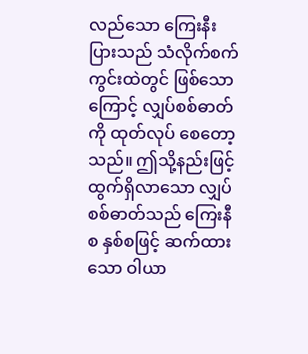လည်သော ကြေးနီးပြားသည် သံလိုက်စက်ကွင်းထဲတွင် ဖြစ်သောကြောင့် လျှပ်စစ်ဓာတ်ကို ထုတ်လုပ် စေတော့သည်။ ဤသို့နည်းဖြင့် ထွက်ရှိလာသော လျှပ်စစ်ဓာတ်သည် ကြေးနီစ နှစ်စဖြင့် ဆက်ထားသော ဝါယာ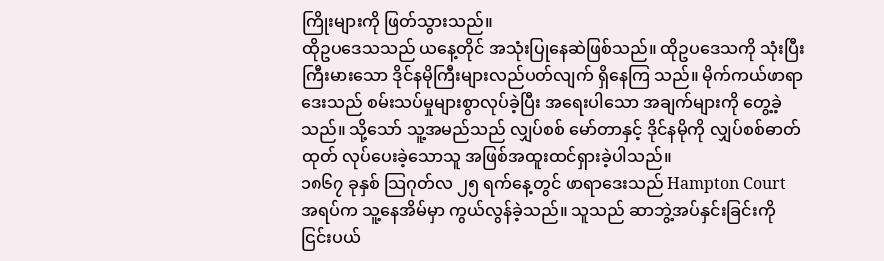ကြိုးများကို ဖြတ်သွားသည်။
ထိုဥပဒေသသည် ယနေ့တိုင် အသုံးပြုနေဆဲဖြစ်သည်။ ထိုဥပဒေသကို သုံးပြီး ကြီးမားသော ဒိုင်နမိုကြီးများလည်ပတ်လျက် ရှိနေကြ သည်။ မိုက်ကယ်ဖာရာဒေးသည် စမ်းသပ်မှုများစွာလုပ်ခဲ့ပြီး အရေးပါသော အချက်များကို တွေ့ခဲ့သည်။ သို့သော် သူ့အမည်သည် လျှပ်စစ် မော်တာနှင့် ဒိုင်နမိုကို လျှပ်စစ်ဓာတ်ထုတ် လုပ်ပေးခဲ့သောသူ အဖြစ်အထူးထင်ရှားခဲ့ပါသည်။
၁၈၆၇ ခုနှစ် သြဂုတ်လ ၂၅ ရက်နေ့တွင် ဖာရာဒေးသည် Hampton Court အရပ်က သူ့နေအိမ်မှာ ကွယ်လွန်ခဲ့သည်။ သူသည် ဆာဘွဲ့အပ်နှင်းခြင်းကို ငြင်းပယ်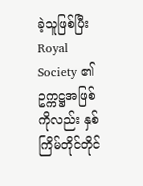ခဲ့သူဖြစ်ပြီး Royal Society ၏ ဥက္ကဋ္ဌအဖြစ်ကိုလည်း နှစ်ကြိမ်တိုင်တိုင်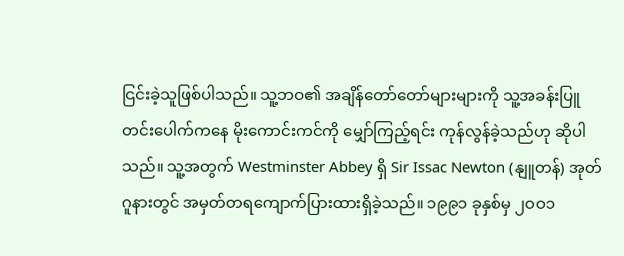ငြင်းခဲ့သူဖြစ်ပါသည်။ သူ့ဘဝ၏ အချိန်တော်တော်များများကို သူ့အခန်းပြူတင်းပေါက်ကနေ မိုးကောင်းကင်ကို မျှော်ကြည့်ရင်း ကုန်လွန်ခဲ့သည်ဟု ဆိုပါသည်။ သူ့အတွက် Westminster Abbey ရှိ Sir Issac Newton (နျူတန်) အုတ်ဂူနားတွင် အမှတ်တရကျောက်ပြားထားရှိခဲ့သည်။ ၁၉၉၁ ခုနှစ်မှ ၂ဝဝ၁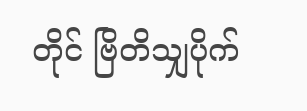တိုင် ဗြိတိသျှပိုက်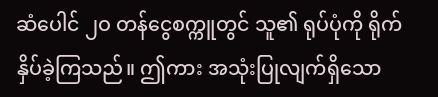ဆံပေါင် ၂ဝ တန်ငွေစက္ကူတွင် သူ၏ ရုပ်ပုံကို ရိုက်နှိပ်ခဲ့ကြသည်။ ဤကား အသုံးပြုလျက်ရှိသော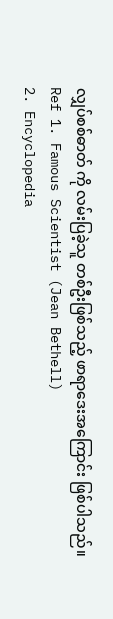လျှပ်စစ်ဓာတ် ကို လမ်းပြခဲ့သူ တစ်ဦးဖြစ်သည့် ဖာရာဒေးအကြောင်း ဖြစ်ပါသည်။
Ref 1. Famous Scientist (Jean Bethell)
2. Encyclopedia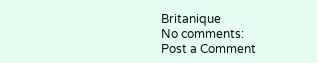Britanique
No comments:
Post a Comment